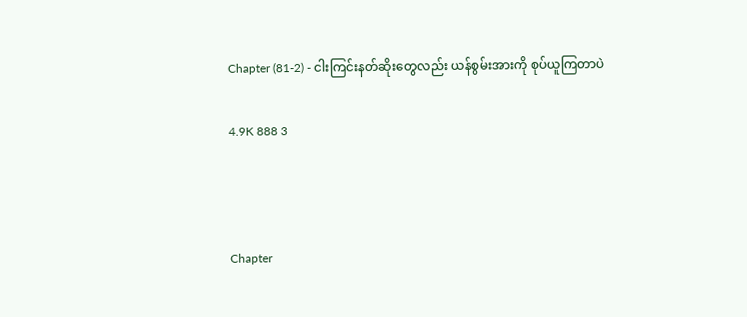Chapter (81-2) - ငါးကြင်းနတ်ဆိုးတွေလည်း ယန်စွမ်းအားကို စုပ်ယူကြတာပဲ

4.9K 888 3



Chapter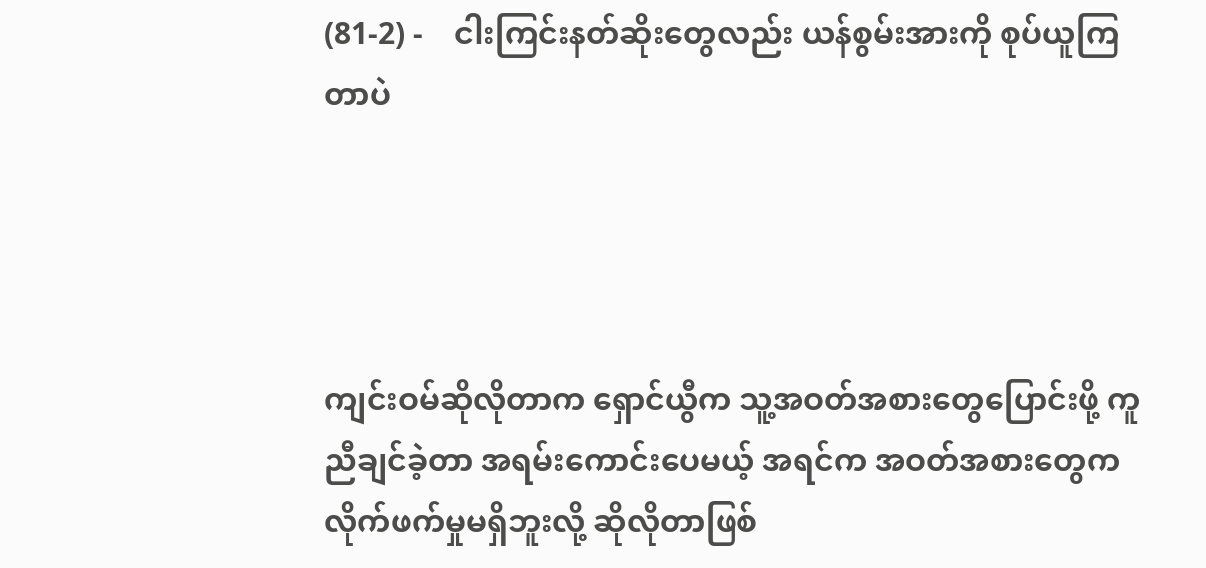(81-2) -    ငါးကြင်းနတ်ဆိုးတွေလည်း ယန်စွမ်းအားကို စုပ်ယူကြတာပဲ




ကျင်းဝမ်ဆိုလိုတာက ရှောင်ယွီက သူ့အဝတ်အစားတွေပြောင်းဖို့ ကူညီချင်ခဲ့တာ အရမ်းကောင်းပေမယ့် အရင်က အဝတ်အစားတွေက လိုက်ဖက်မှုမရှိဘူးလို့ ဆိုလိုတာဖြစ်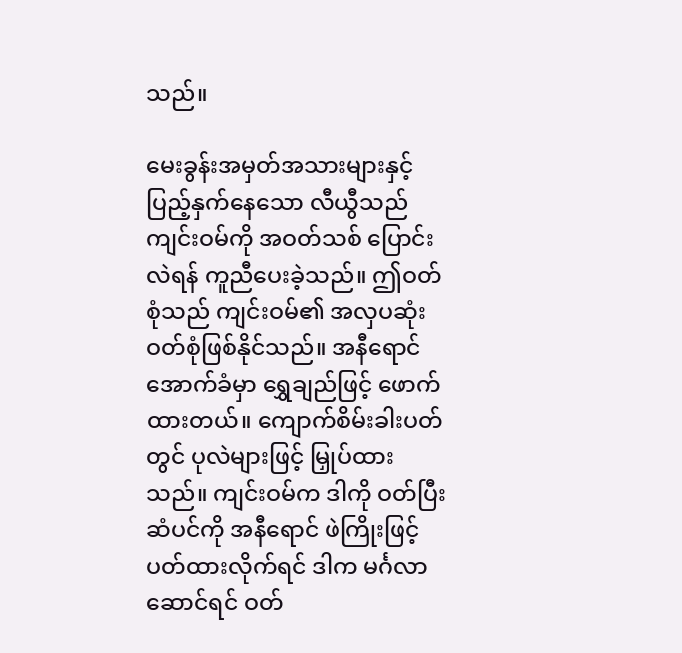သည်။

မေးခွန်းအမှတ်အသားများနှင့် ပြည့်နှက်နေသော လီယွီသည် ကျင်းဝမ်ကို အဝတ်သစ် ပြောင်းလဲရန် ကူညီပေးခဲ့သည်။ ဤဝတ်စုံသည် ကျင်းဝမ်၏ အလှပဆုံးဝတ်စုံဖြစ်နိုင်သည်။ အနီရောင် အောက်ခံမှာ ရွှေချည်ဖြင့် ဖောက်ထားတယ်။ ကျောက်စိမ်းခါးပတ်တွင် ပုလဲများဖြင့် မြှုပ်ထားသည်။ ကျင်းဝမ်က ဒါကို ဝတ်ပြီး ဆံပင်ကို အနီရောင် ဖဲကြိုးဖြင့် ပတ်ထားလိုက်ရင် ဒါက မင်္ဂလာဆောင်ရင် ဝတ်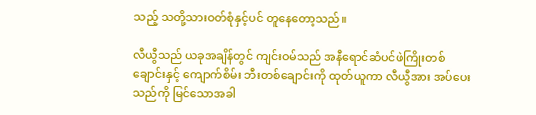သည့် သတို့သားဝတ်စုံနှင့်ပင် တူနေတော့သည်။

လီယွီသည် ယခုအချိန်တွင် ကျင်းဝမ်သည် အနီရောင်ဆံပင်ဖဲကြိုးတစ်ချောင်းနှင့် ကျောက်စိမ်း ဘီးတစ်ချောင်းကို ထုတ်ယူကာ လီယွီအား အပ်ပေးသည်ကို မြင်သောအခါ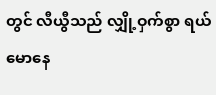တွင် လီယွီသည် လျှို့ဝှက်စွာ ရယ်မောနေ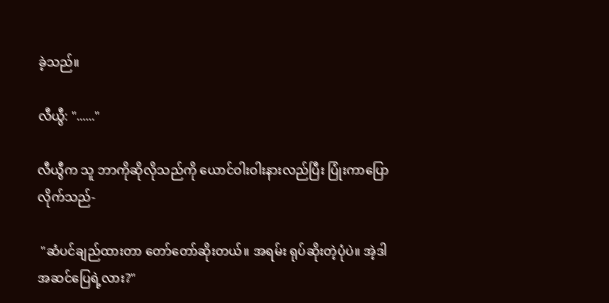ခဲ့သည်။

လီယွီ: "......"

လီယွီက သူ ဘာကိုဆိုလိုသည်ကို ယောင်ဝါးဝါးနားလည်ပြီး ပြုံးကာပြောလိုက်သည်-

 "ဆံပင်ချည်ထားတာ တော်တော်ဆိုးတယ်။ အရမ်း ရုပ်ဆိုးတဲ့ပုံပဲ။ အဲ့ဒါအဆင်ပြေရဲ့လား?"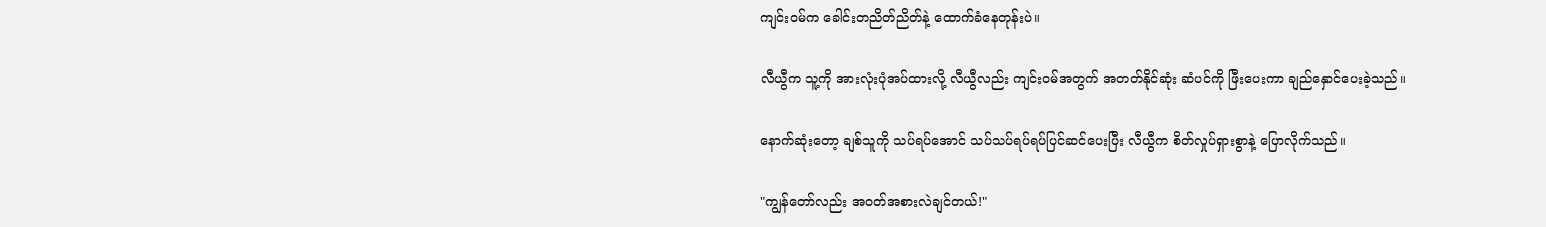ကျင်းဝမ်က ခေါင်းတညိတ်ညိတ်နဲ့ ထောက်ခံနေတုန်းပဲ။

လီယွီက သူ့ကို အားလုံးပုံအပ်ထားလို့ လီယွီလည်း ကျင်းဝမ်အတွက် အတတ်နိုင်ဆုံး ဆံပင်ကို ဖြီးပေးကာ ချည်နှောင်ပေးခဲ့သည်။

နောက်ဆုံးတော့ ချစ်သူကို သပ်ရပ်အောင် သပ်သပ်ရပ်ရပ်ပြင်ဆင်ပေးပြီး လီယွီက စိတ်လှုပ်ရှားစွာနဲ့ ပြောလိုက်သည်။

"ကျွန်တော်လည်း အဝတ်အစားလဲချင်တယ်!"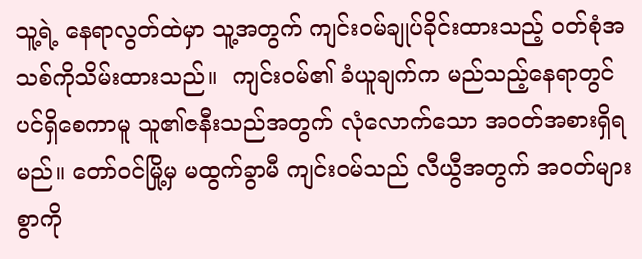သူ့ရဲ့ နေရာလွတ်ထဲမှာ သူ့အတွက် ကျင်းဝမ်ချုပ်ခိုင်းထားသည့် ဝတ်စုံအသစ်ကိုသိမ်းထားသည်။  ကျင်းဝမ်၏ ခံယူချက်က မည်သည့်နေရာတွင်ပင်ရှိစေကာမူ သူ၏ဇနီးသည်အတွက် လုံလောက်သော အဝတ်အစားရှိရမည်။ တော်ဝင်မြို့မှ မထွက်ခွာမီ ကျင်းဝမ်သည် လီယွီအတွက် အဝတ်များစွာကို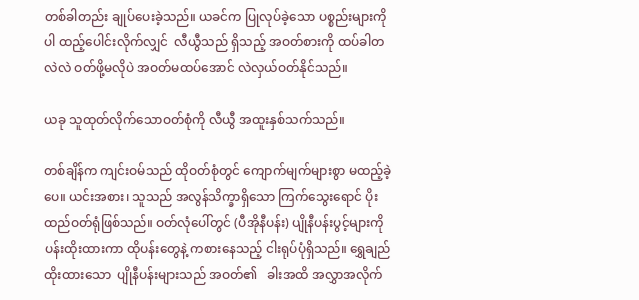တစ်ခါတည်း ချုပ်ပေးခဲ့သည်။ ယခင်က ပြုလုပ်ခဲ့သော ပစ္စည်းများကိုပါ ထည့်ပေါင်းလိုက်လျှင်  လီယွီသည် ရှိသည့် အဝတ်စားကို ထပ်ခါတလဲလဲ ဝတ်ဖို့မလိုပဲ အဝတ်မထပ်အောင် လဲလှယ်ဝတ်နိုင်သည်။

ယခု သူထုတ်လိုက်သောဝတ်စုံကို လီယွီ အထူးနှစ်သက်သည်။

တစ်ချိန်က ကျင်းဝမ်သည် ထိုဝတ်စုံတွင် ကျောက်မျက်များစွာ မထည့်ခဲ့ပေ။ ယင်းအစား၊ သူသည် အလွန်သိက္ခာရှိသော ကြက်သွေးရောင် ပိုးထည်ဝတ်ရုံဖြစ်သည်။ ဝတ်လုံပေါ်တွင် (ပီအိုနီပန်း) ပျိုနီပန်းပွင့်များကို ပန်းထိုးထားကာ ထိုပန်းတွေနဲ့ ကစားနေသည့် ငါးရုပ်ပုံရှိသည်။ ရွှေချည်ထိုးထားသော  ပျိုနီပန်းများသည် အဝတ်၏   ခါးအထိ အလွှာအလိုက်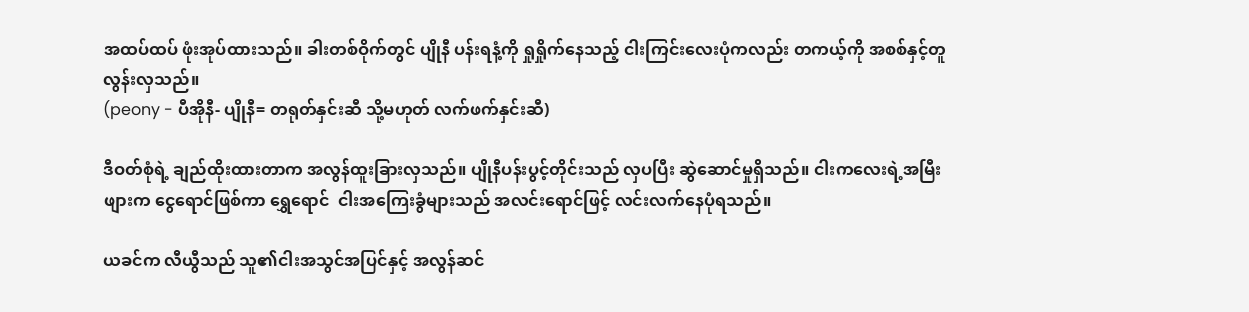အထပ်ထပ် ဖုံးအုပ်ထားသည်။ ခါးတစ်ဝိုက်တွင် ပျိုနီ ပန်းရနံ့ကို ရှုရှိုက်နေသည့် ငါးကြင်းလေးပုံကလည်း တကယ့်ကို အစစ်နှင့်တူလွန်းလှသည်။
(peony - ပီအိုနီ- ပျိုနီ= တရုတ်နှင်းဆီ သို့မဟုတ် လက်ဖက်နှင်းဆီ)

ဒီဝတ်စုံရဲ့ ချည်ထိုးထားတာက အလွန်ထူးခြားလှသည်။ ပျိုနီပန်းပွင့်တိုင်းသည် လှပပြီး ဆွဲဆောင်မှုရှိသည်။ ငါးကလေးရဲ့အမြီးဖျားက ငွေရောင်ဖြစ်ကာ ရွှေရောင်  ငါးအကြေးခွံများသည် အလင်းရောင်ဖြင့် လင်းလက်နေပုံရသည်။

ယခင်က လီယွီသည် သူ၏ငါးအသွင်အပြင်နှင့် အလွန်ဆင်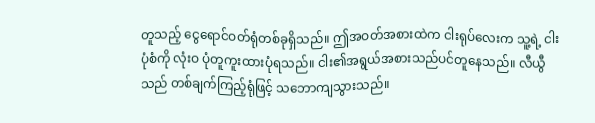တူသည့် ငွေရောင်ဝတ်ရုံတစ်ခုရှိသည်။ ဤအဝတ်အစားထဲက ငါးရုပ်လေးက သူ့ရဲ့ ငါးပုံစံကို လုံးဝ ပုံတူကူးထားပုံရသည်။ ငါး၏အရွယ်အစားသည်ပင်တူနေသည်။ လီယွီသည် တစ်ချက်ကြည့်ရုံဖြင့် သဘောကျသွားသည်။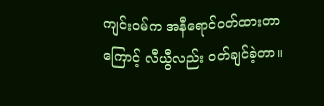ကျင်းဝမ်က အနီရောင်ဝတ်ထားတာကြောင့် လီယွီလည်း ဝတ်ချင်ခဲ့တာ။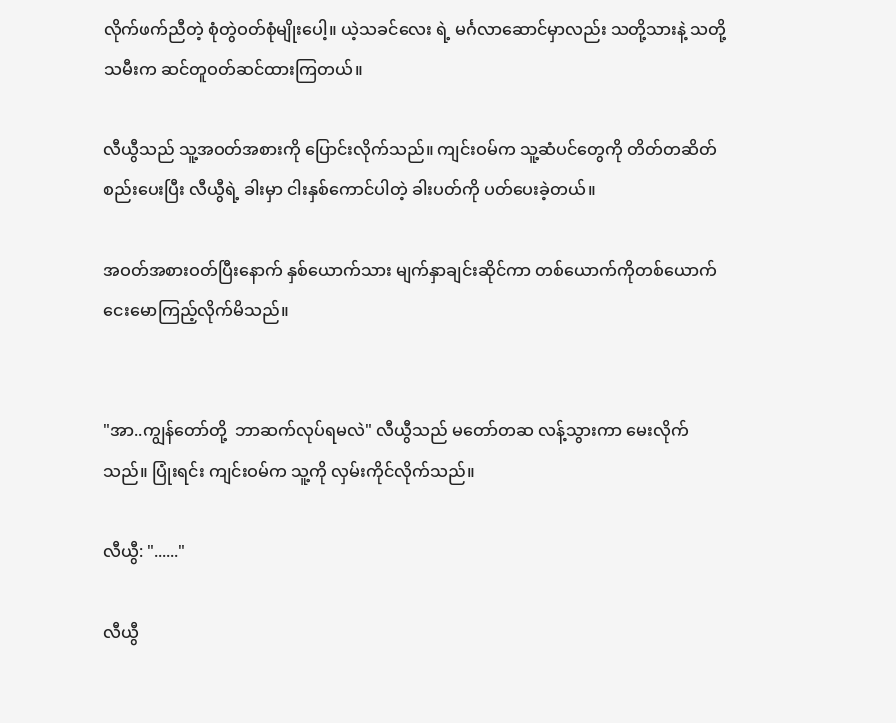လိုက်ဖက်ညီတဲ့ စုံတွဲဝတ်စုံမျိုးပေါ့။ ယဲ့သခင်လေး ရဲ့ မင်္ဂလာဆောင်မှာလည်း သတို့သားနဲ့ သတို့သမီးက ဆင်တူဝတ်ဆင်ထားကြတယ်။

လီယွီသည် သူ့အဝတ်အစားကို ပြောင်းလိုက်သည်။ ကျင်းဝမ်က သူ့ဆံပင်တွေကို တိတ်တဆိတ် စည်းပေးပြီး လီယွီရဲ့ ခါးမှာ ငါးနှစ်ကောင်ပါတဲ့ ခါးပတ်ကို ပတ်ပေးခဲ့တယ်။

အဝတ်အစားဝတ်ပြီးနောက် နှစ်ယောက်သား မျက်နှာချင်းဆိုင်ကာ တစ်ယောက်ကိုတစ်ယောက် ငေးမောကြည့်လိုက်မိသည်။


"အာ..ကျွန်တော်တို့  ဘာဆက်လုပ်ရမလဲ" လီယွီသည် မတော်တဆ လန့်သွားကာ မေးလိုက်သည်။ ပြုံးရင်း ကျင်းဝမ်က သူ့ကို လှမ်းကိုင်လိုက်သည်။

လီယွီ: "......"

လီယွီ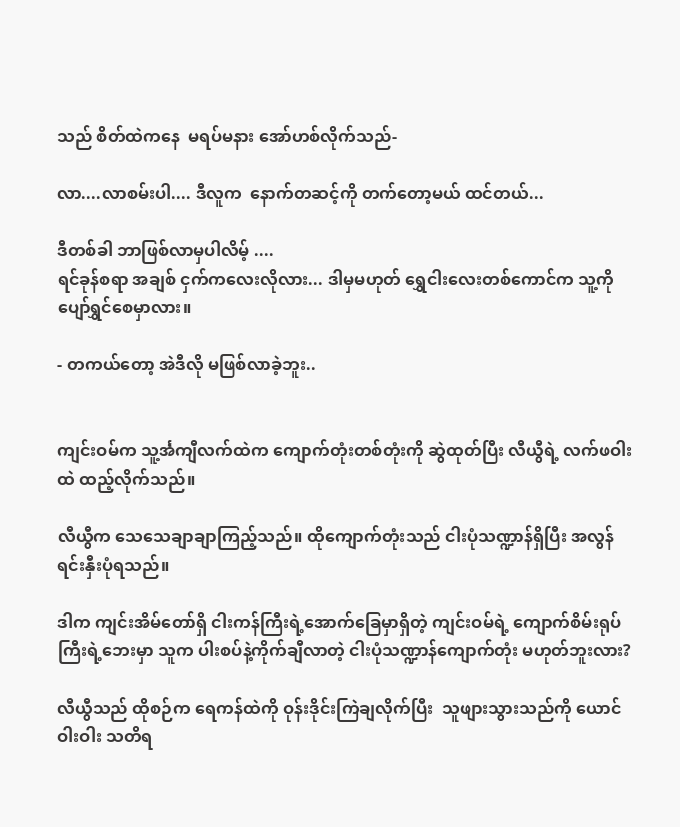သည် စိတ်ထဲကနေ  မရပ်မနား အော်ဟစ်လိုက်သည်-

လာ....လာစမ်းပါ.... ဒီလူက  နောက်တဆင့်ကို တက်တော့မယ် ထင်တယ်...

ဒီတစ်ခါ ဘာဖြစ်လာမှပါလိမ့် ....
ရင်ခုန်စရာ အချစ် ငှက်ကလေးလိုလား... ဒါမှမဟုတ် ရွှေငါးလေးတစ်ကောင်က သူ့ကို ပျော်ရွှင်စေမှာလား။

- တကယ်တော့ အဲဒီလို မဖြစ်လာခဲ့ဘူး..


ကျင်းဝမ်က သူ့င်္အကျီလက်ထဲက ကျောက်တုံးတစ်တုံးကို ဆွဲထုတ်ပြီး လီယွီရဲ့ လက်ဖဝါးထဲ ထည့်လိုက်သည်။

လီယွီက သေသေချာချာကြည့်သည်။ ထိုကျောက်တုံးသည် ငါးပုံသဏ္ဍာန်ရှိပြီး အလွန်ရင်းနှီးပုံရသည်။

ဒါက ကျင်းအိမ်တော်ရှိ ငါးကန်ကြီးရဲ့အောက်ခြေမှာရှိတဲ့ ကျင်းဝမ်ရဲ့ ကျောက်စိမ်းရုပ်ကြီးရဲ့ဘေးမှာ သူက ပါးစပ်နဲ့ကိုက်ချီလာတဲ့ ငါးပုံသဏ္ဍာန်ကျောက်တုံး မဟုတ်ဘူးလား?

လီယွီသည် ထိုစဉ်က ရေကန်ထဲကို ဝုန်းဒိုင်းကြဲချလိုက်ပြီး  သူဖျားသွားသည်ကို ယောင်ဝါးဝါး သတိရ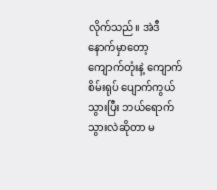လိုက်သည်။ အဲဒီနောက်မှာတော့ ကျောက်တုံးနဲ့ ကျောက်စိမ်းရုပ် ပျောက်ကွယ်သွားပြီး ဘယ်ရောက်သွားလဲဆိုတာ မ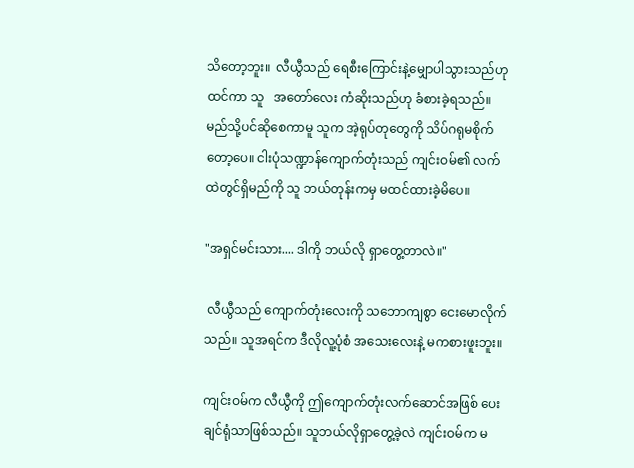သိတော့ဘူး။  လီယွီသည် ရေစီးကြောင်းနဲ့မျှောပါသွားသည်ဟု ထင်ကာ သူ   အတော်လေး ကံဆိုးသည်ဟု ခံစားခဲ့ရသည်။ မည်သို့ပင်ဆိုစေကာမူ သူက အဲ့ရုပ်တုတွေကို သိပ်ဂရုမစိုက်တော့ပေ။ ငါးပုံသဏ္ဍာန်ကျောက်တုံးသည် ကျင်းဝမ်၏ လက်ထဲတွင်ရှိမည်ကို သူ ဘယ်တုန်းကမှ မထင်ထားခဲ့မိပေ။

"အရှင်မင်းသား.... ဒါကို ဘယ်လို ရှာတွေ့တာလဲ။"

 လီယွီသည် ကျောက်တုံးလေးကို သဘောကျစွာ ငေးမောလိုက်သည်။ သူအရင်က ဒီလိုလူ့ပုံစံ အသေးလေးနဲ့ မကစားဖူးဘူး။

ကျင်းဝမ်က လီယွီကို ဤကျောက်တုံးလက်ဆောင်အဖြစ် ပေးချင်ရုံသာဖြစ်သည်။ သူဘယ်လိုရှာတွေ့ခဲ့လဲ ကျင်းဝမ်က မ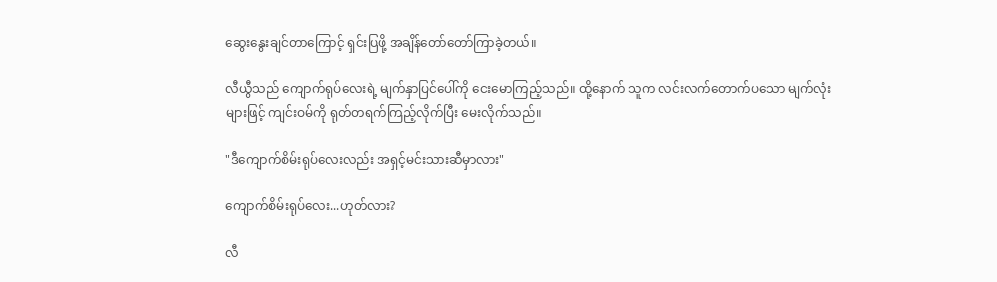ဆွေးနွေးချင်တာကြောင့် ရှင်းပြဖို့ အချိန်တော်တော်ကြာခဲ့တယ်။

လီယွီသည် ကျောက်ရုပ်လေးရဲ့ မျက်နှာပြင်ပေါ်ကို ငေးမောကြည့်သည်။ ထို့နောက် သူက လင်းလက်တောက်ပသော မျက်လုံးများဖြင့် ကျင်းဝမ်ကို ရုတ်တရက်ကြည့်လိုက်ပြီး မေးလိုက်သည်။

"ဒီကျောက်စိမ်းရုပ်လေးလည်း အရှင့်မင်းသားဆီမှာလား"

ကျောက်စိမ်းရုပ်လေး...ဟုတ်လား?

လီ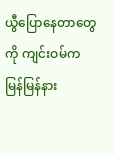ယွီပြောနေတာတွေကို ကျင်းဝမ်က မြန်မြန်နား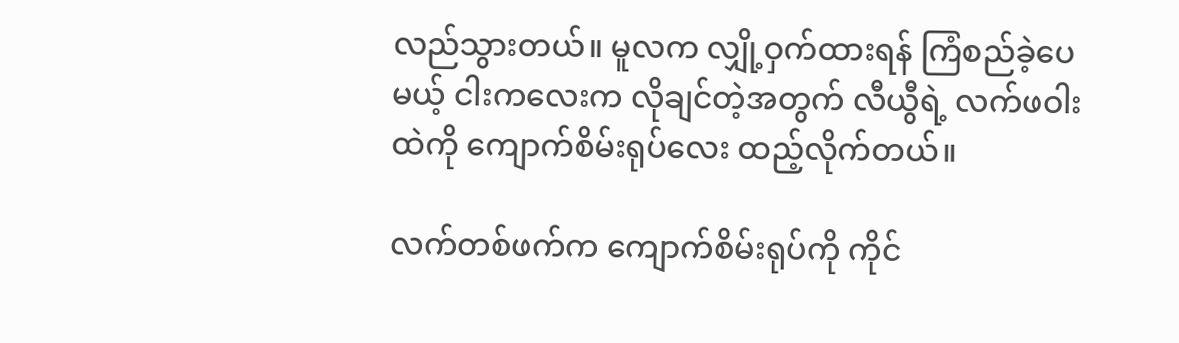လည်သွားတယ်။ မူလက လျှို့ဝှက်ထားရန် ကြံစည်ခဲ့ပေမယ့် ငါးကလေးက လိုချင်တဲ့အတွက် လီယွီရဲ့ လက်ဖဝါးထဲကို ကျောက်စိမ်းရုပ်လေး ထည့်လိုက်တယ်။

လက်တစ်ဖက်က ကျောက်စိမ်းရုပ်ကို ကိုင်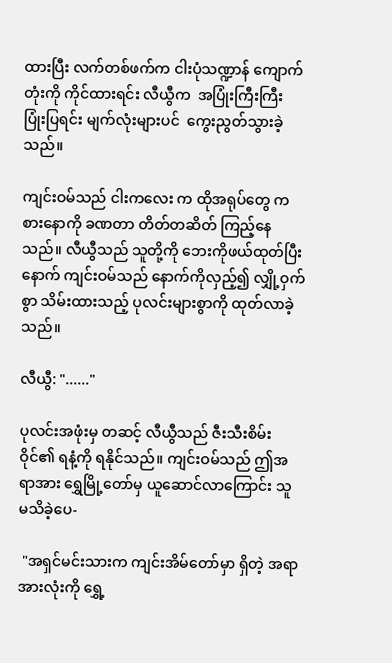ထားပြီး လက်တစ်ဖက်က ငါးပုံသဏ္ဍာန် ကျောက်တုံးကို ကိုင်ထားရင်း လီယွီက  အပြုံးကြီးကြီး ပြုံးပြရင်း မျက်လုံးများပင်  ကွေးညွတ်သွားခဲ့သည်။

ကျင်းဝမ်သည် ငါးကလေး က ထိုအရုပ်တွေ ကစားနောကို ခဏတာ တိတ်တဆိတ် ကြည့်နေသည်။ လီယွီသည် သူတို့ကို ဘေးကိုဖယ်ထုတ်ပြီးနောက် ကျင်းဝမ်သည် နောက်ကိုလှည့်၍ လျှို့ဝှက်စွာ သိမ်းထားသည့် ပုလင်းများစွာကို ထုတ်လာခဲ့သည်။

လီယွီ: "......"

ပုလင်းအဖုံးမှ တဆင့် လီယွီသည် ဇီးသီးစိမ်းဝိုင်၏ ရနံ့ကို ရနိုင်သည်။ ကျင်းဝမ်သည် ဤအရာအား ရွှေမြို့တော်မှ ယူဆောင်လာကြောင်း သူ မသိခဲ့ပေ-

 "အရှင်မင်းသားက ကျင်းအိမ်တော်မှာ ရှိတဲ့ အရာအားလုံးကို ရွှေ့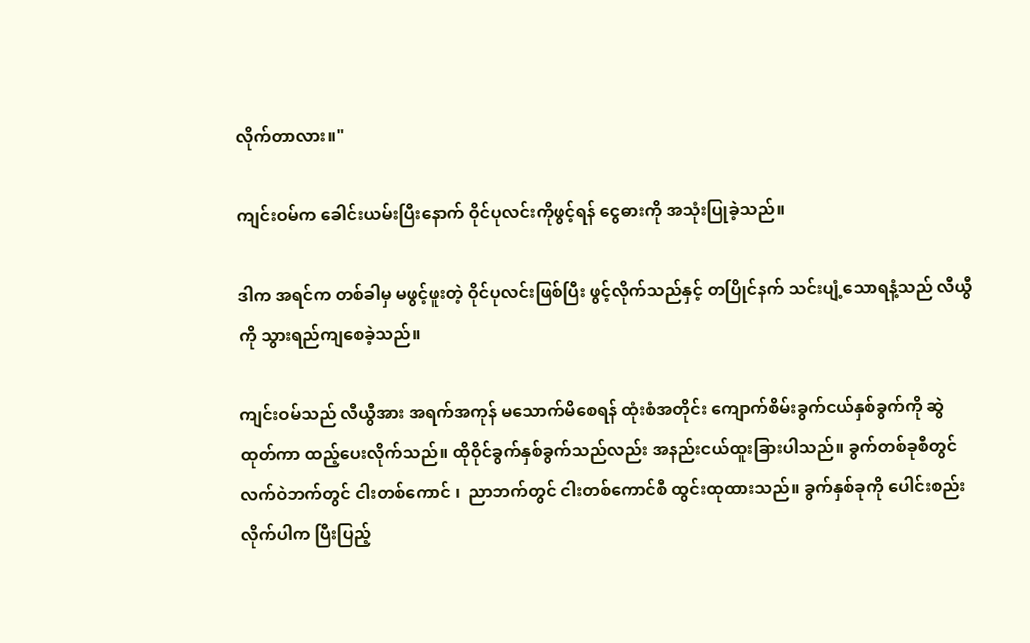လိုက်တာလား။"

ကျင်းဝမ်က ခေါင်းယမ်းပြီးနောက် ဝိုင်ပုလင်းကိုဖွင့်ရန် ငွေဓားကို အသုံးပြုခဲ့သည်။

ဒါက အရင်က တစ်ခါမှ မဖွင့်ဖူးတဲ့ ဝိုင်ပုလင်းဖြစ်ပြီး ဖွင့်လိုက်သည်နှင့် တပြိုင်နက် သင်းပျံ့သောရနံ့သည် လီယွီကို သွားရည်ကျစေခဲ့သည်။

ကျင်းဝမ်သည် လီယွီအား အရက်အကုန် မသောက်မိစေရန် ထုံးစံအတိုင်း ကျောက်စိမ်းခွက်ငယ်နှစ်ခွက်ကို ဆွဲထုတ်ကာ ထည့်ပေးလိုက်သည်။ ထိုဝိုင်ခွက်နှစ်ခွက်သည်လည်း အနည်းငယ်ထူးခြားပါသည်။ ခွက်တစ်ခုစီတွင် လက်ဝဲဘက်တွင် ငါးတစ်ကောင် ၊  ညာဘက်တွင် ငါးတစ်ကောင်စီ ထွင်းထုထားသည်။ ခွက်နှစ်ခုကို ပေါင်းစည်းလိုက်ပါက ပြီးပြည့်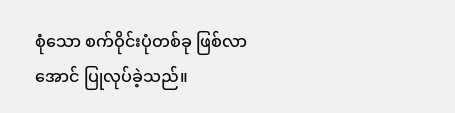စုံသော စက်ဝိုင်းပုံတစ်ခု ဖြစ်လာအောင် ပြုလုပ်ခဲ့သည်။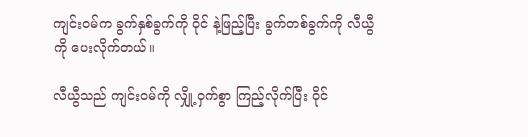ကျင်းဝမ်က ခွက်နှစ်ခွက်ကို ဝိုင် နဲ့ဖြည့်ပြီး ခွက်တစ်ခွက်ကို လီယွီကို ပေးလိုက်တယ်။

လီယွီသည် ကျင်းဝမ်ကို လျှို့ဝှက်စွာ ကြည့်လိုက်ပြီး ဝိုင်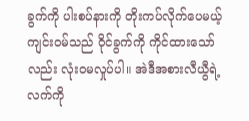ခွက်ကို ပါးစပ်နားကို တိုးကပ်လိုက်ပေမယ့် ကျင်းဝမ်သည် ဝိုင်ခွက်ကို ကိုင်ထားသော်လည်း လုံးဝမလှုပ်ပါ။ အဲဒီအစားလီယွီရဲ့လက်ကို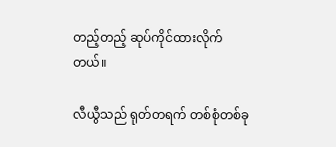တည့်တည့် ဆုပ်ကိုင်ထားလိုက်တယ်။

လီယွီသည် ရုတ်တရက် တစ်စုံတစ်ခု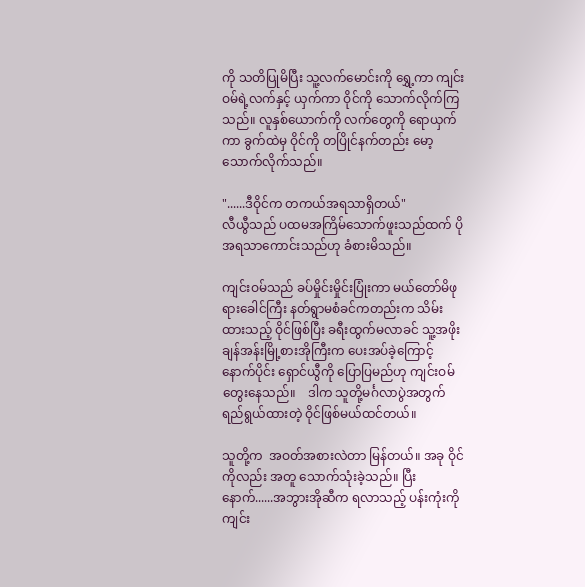ကို သတိပြုမိပြီး သူ့လက်မောင်းကို ရွှေ့ကာ ကျင်းဝမ်ရဲ့လက်နှင့် ယှက်ကာ ဝိုင်ကို သောက်လိုက်ကြသည်။ လူနှစ်ယောက်ကို လက်တွေကို ရောယှက်ကာ ခွက်ထဲမှ ဝိုင်ကို တပြိုင်နက်တည်း မော့သောက်လိုက်သည်။

"......ဒီဝိုင်က တကယ်အရသာရှိတယ်"
လီယွီသည် ပထမအကြိမ်သောက်ဖူးသည်ထက် ပိုအရသာကောင်းသည်ဟု ခံစားမိသည်။

ကျင်းဝမ်သည် ခပ်မှိုင်းမှိုင်းပြုံးကာ မယ်တော်မိဖုရားခေါင်ကြီး နတ်ရွာမစံခင်ကတည်းက သိမ်းထားသည့် ဝိုင်ဖြစ်ပြီး ခရီးထွက်မလာခင် သူ့အဖိုး ချန်အန်းမြို့စားအိုကြီးက ပေးအပ်ခဲ့ကြောင့် နောက်ပိုင်း ရှောင်ယွီကို ပြောပြမည်ဟု ကျင်းဝမ်တွေးနေသည်။    ဒါက သူတို့မင်္ဂလာပွဲအတွက် ရည်ရွယ်ထားတဲ့ ဝိုင်ဖြစ်မယ်ထင်တယ်။

သူတို့က  အဝတ်အစားလဲတာ မြန်တယ်။ အခု ဝိုင်ကိုလည်း အတူ သောက်သုံးခဲ့သည်။ ပြီးနောက်......အဘွားအိုဆီက ရလာသည့် ပန်းကုံးကို ကျင်း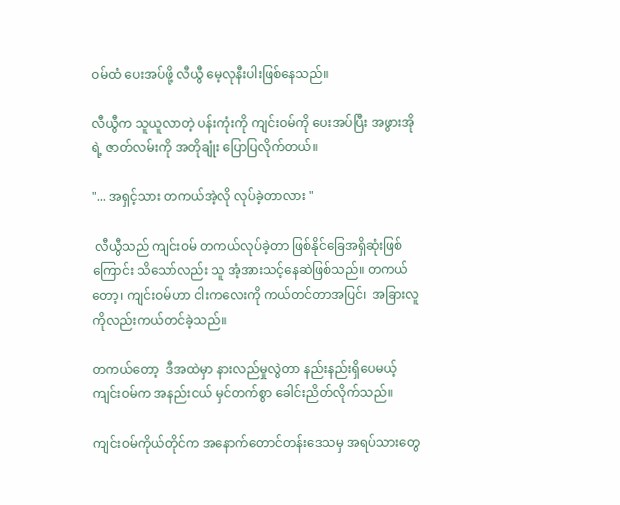ဝမ်ထံ ပေးအပ်ဖို့ လီယွီ မေ့လုနီးပါးဖြစ်နေသည်။

လီယွီက သူယူလာတဲ့ ပန်းကုံးကို ကျင်းဝမ်ကို ပေးအပ်ပြီး အဖွားအိုရဲ့ ဇာတ်လမ်းကို အတိုချုံး ပြောပြလိုက်တယ်။

"... အရှင့်သား တကယ်အဲ့လို လုပ်ခဲ့တာလား "

 လီယွီသည် ကျင်းဝမ် တကယ်လုပ်ခဲ့တာ ဖြစ်နိုင်ခြေအရှိဆုံးဖြစ်ကြောင်း သိသော်လည်း သူ အံ့အားသင့်နေဆဲဖြစ်သည်။ တကယ်တော့၊ ကျင်းဝမ်ဟာ ငါးကလေးကို ကယ်တင်တာအပြင်၊  အခြားလူကိုလည်းကယ်တင်ခဲ့သည်။

တကယ်တော့  ဒီအထဲမှာ နားလည်မှုလွဲတာ နည်းနည်းရှိပေမယ့် ကျင်းဝမ်က အနည်းငယ် မှင်တက်စွာ ခေါင်းညိတ်လိုက်သည်။

ကျင်းဝမ်ကိုယ်တိုင်က အနောက်တောင်တန်းဒေသမှ အရပ်သားတွေ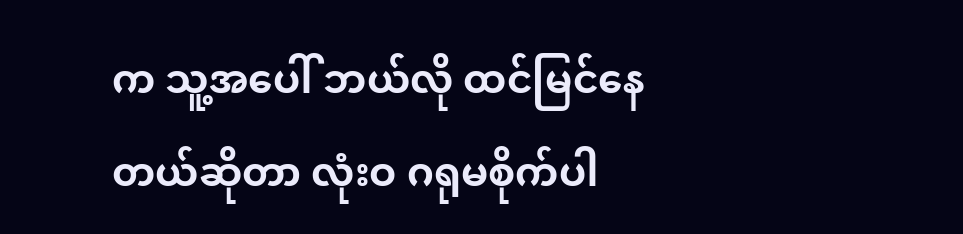က သူ့အပေါ် ဘယ်လို ထင်မြင်နေတယ်ဆိုတာ လုံးဝ ဂရုမစိုက်ပါ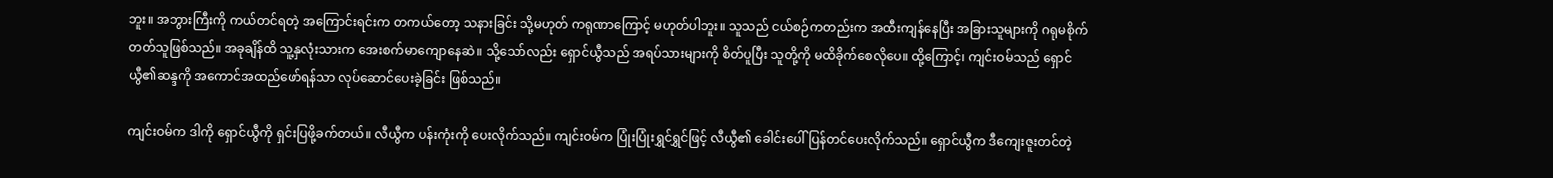ဘူး။ အဘွားကြီးကို ကယ်တင်ရတဲ့ အကြောင်းရင်းက တကယ်တော့ သနားခြင်း သို့မဟုတ် ကရုဏာကြောင့် မဟုတ်ပါဘူး။ သူသည် ငယ်စဉ်ကတည်းက အထီးကျန်နေပြီး အခြားသူများကို ဂရုမစိုက်တတ်သူဖြစ်သည်။ အခုချိန်ထိ သူ့နှလုံးသားက အေးစက်မာကျောနေဆဲ။ သို့သော်လည်း ရှောင်ယွီသည် အရပ်သားများကို စိတ်ပူပြီး သူတို့ကို မထိခိုက်စေလိုပေ။ ထို့ကြောင့်၊ ကျင်းဝမ်သည် ရှောင်ယွီ၏ဆန္ဒကို အကောင်အထည်ဖော်ရန်သာ လုပ်ဆောင်ပေးခဲ့ခြင်း ဖြစ်သည်။

ကျင်းဝမ်က ဒါကို ရှောင်ယွီကို ရှင်းပြဖို့ခက်တယ်။ လီယွီက ပန်းကုံးကို ပေးလိုက်သည်။ ကျင်းဝမ်က ပြုံးပြုံးရွှင်ရွှင်ဖြင့် လီယွီ၏ ခေါင်းပေါ် ပြန်တင်ပေးလိုက်သည်။ ရှောင်ယွီက ဒီကျေးဇူးတင်တဲ့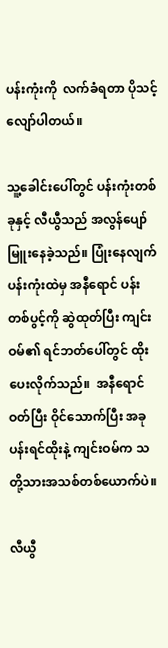ပန်းကုံးကို  လက်ခံရတာ ပိုသင့်လျော်ပါတယ်။

သူ့ခေါင်းပေါ်တွင် ပန်းကုံးတစ်ခုနှင့် လီယွီသည် အလွန်ပျော်မြူးနေခဲ့သည်။ ပြုံးနေလျက် ပန်းကုံးထဲမှ အနီရောင် ပန်းတစ်ပွင့်ကို ဆွဲထုတ်ပြီး ကျင်းဝမ်၏ ရင်ဘတ်ပေါ်တွင် ထိုးပေးလိုက်သည်။  အနီရောင်ဝတ်ပြီး ဝိုင်သောက်ပြီး အခု ပန်းရင်ထိုးနဲ့ ကျင်းဝမ်က သတို့သားအသစ်တစ်ယောက်ပဲ။

လီယွီ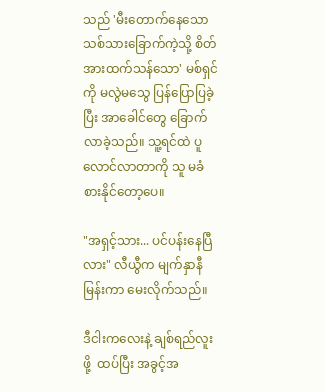သည် 'မီးတောက်နေသောသစ်သားခြောက်ကဲ့သို့ စိတ်အားထက်သန်သော' မစ်ရှင်ကို မလွဲမသွေ ပြန်ပြောပြခဲ့ပြီး အာခေါင်တွေ ခြောက်လာခဲ့သည်။ သူ့ရင်ထဲ ပူလောင်လာတာကို သူ မခံစားနိုင်တော့ပေ။

"အရှင့်သား... ပင်ပန်းနေပြီလား" လီယွီက မျက်နှာနီမြန်းကာ မေးလိုက်သည်။

ဒီငါးကလေးနဲ့ ချစ်ရည်လူးဖို့  ထပ်ပြီး အခွင့်အ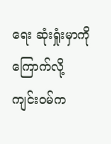ရေး ဆုံးရှုံးမှာကို ကြောက်လို့  ကျင်းဝမ်က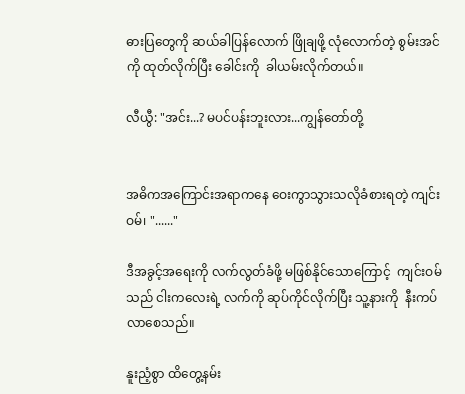ဓားပြတွေကို ဆယ်ခါပြန်လောက် ဖြိုချဖို့ လုံလောက်တဲ့ စွမ်းအင်ကို ထုတ်လိုက်ပြီး ခေါင်းကို  ခါယမ်းလိုက်တယ်။

လီယွီ: "အင်း...? မပင်ပန်းဘူးလား...ကျွန်တော်တို့


အဓိကအကြောင်းအရာကနေ ဝေးကွာသွားသလိုခံစားရတဲ့ ကျင်းဝမ်၊ "......"

ဒီအခွင့်အရေးကို လက်လွတ်ခံဖို့ မဖြစ်နိုင်သောကြောင့်  ကျင်းဝမ်သည် ငါးကလေးရဲ့ လက်ကို ဆုပ်ကိုင်လိုက်ပြီး သူ့နားကို  နီးကပ်လာစေသည်။

နူးညံ့စွာ ထိတွေ့နမ်း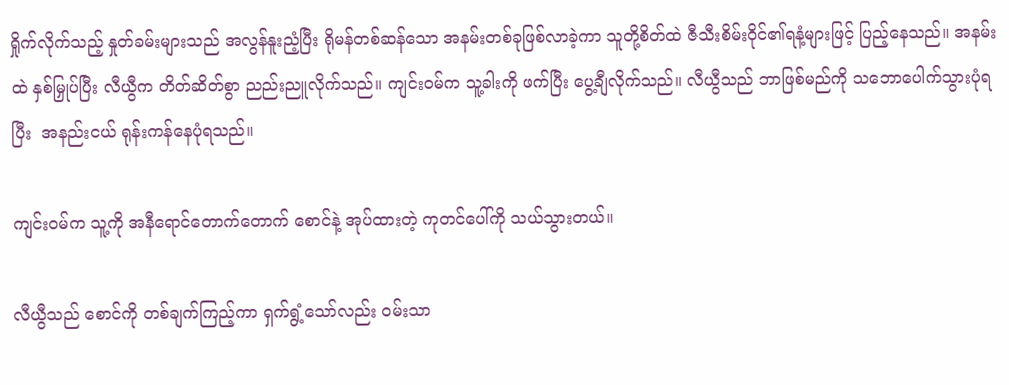ရှိုက်လိုက်သည့် နှုတ်ခမ်းများသည် အလွန်နူးညံ့ပြီး ရိုမန်တစ်ဆန်သော အနမ်းတစ်ခုဖြစ်လာခဲ့ကာ သူတို့စိတ်ထဲ ဇီသီးစိမ်းဝိုင်၏ရနံ့များဖြင့် ပြည့်နေသည်။ အနမ်းထဲ နှစ်မြှုပ်ပြီး လီယွီက တိတ်ဆိတ်စွာ ညည်းညူလိုက်သည်။ ကျင်းဝမ်က သူ့ခါးကို ဖက်ပြီး ပွေ့ချီလိုက်သည်။ လီယွီသည် ဘာဖြစ်မည်ကို သဘောပေါက်သွားပုံရပြီး  အနည်းငယ် ရုန်းကန်နေပုံရသည်။

ကျင်းဝမ်က သူ့ကို အနီရောင်တောက်တောက် စောင်နဲ့ အုပ်ထားတဲ့ ကုတင်ပေါ်ကို သယ်သွားတယ်။

လီယွီသည် စောင်ကို တစ်ချက်ကြည့်ကာ ရှက်ရွံ့သော်လည်း ဝမ်းသာ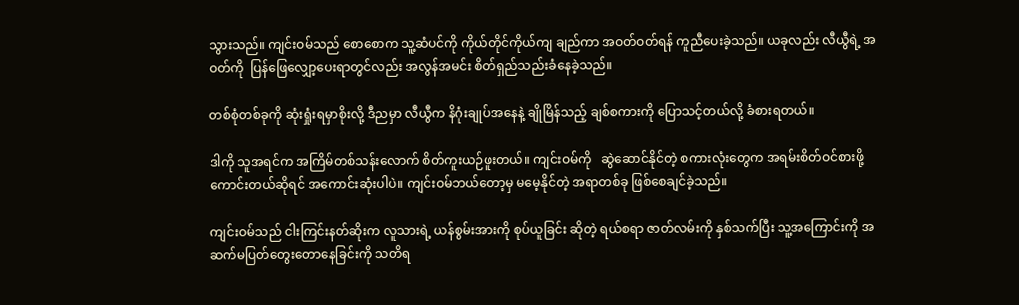သွားသည်။ ကျင်းဝမ်သည် စောစောက သူ့ဆံပင်ကို ကိုယ်တိုင်ကိုယ်ကျ ချည်ကာ အဝတ်ဝတ်ရန် ကူညီပေးခဲ့သည်။ ယခုလည်း လီယွီရဲ့ အဝတ်ကို  ပြန်ဖြေလျှော့ပေးရာတွင်လည်း အလွန်အမင်း စိတ်ရှည်သည်းခံနေခဲ့သည်။

တစ်စုံတစ်ခုကို ဆုံးရှုံးရမှာစိုးလို့ ဒီညမှာ လီယွီက နိဂုံးချုပ်အနေနဲ့ ချိုမြိန်သည့် ချစ်စကားကို ပြောသင့်တယ်လို့ ခံစားရတယ်။

ဒါကို သူအရင်က အကြိမ်တစ်သန်းလောက် စိတ်ကူးယဉ်ဖူးတယ်။ ကျင်းဝမ်ကို   ဆွဲဆောင်နိုင်တဲ့ စကားလုံးတွေက အရမ်းစိတ်ဝင်စားဖို့ကောင်းတယ်ဆိုရင် အကောင်းဆုံးပါပဲ။ ကျင်းဝမ်ဘယ်တော့မှ မမေ့နိုင်တဲ့ အရာတစ်ခု ဖြစ်စေချင်ခဲ့သည်။

ကျင်းဝမ်သည် ငါးကြင်းနတ်ဆိုးက လူသားရဲ့ ယန်စွမ်းအားကို စုပ်ယူခြင်း ဆိုတဲ့ ရယ်စရာ ဇာတ်လမ်းကို နှစ်သက်ပြီး သူ့အကြောင်းကို အဆက်မပြတ်တွေးတောနေခြင်းကို သတိရ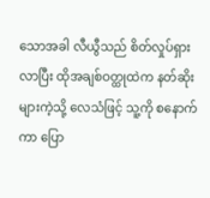သောအခါ လီယွီသည် စိတ်လှုပ်ရှားလာပြီး ထိုအချစ်ဝတ္ထုထဲက နတ်ဆိုးများကဲ့သို့ လေသံဖြင့် သူ့ကို စနောက်ကာ ပြော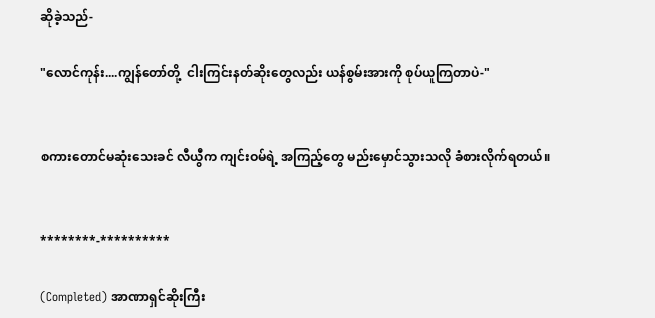ဆိုခဲ့သည်-

"လောင်ကုန်း....ကျွန်တော်တို့  ငါးကြင်းနတ်ဆိုးတွေလည်း ယန်စွမ်းအားကို စုပ်ယူကြတာပဲ-"


စကားတောင်မဆုံးသေးခင် လီယွီက ကျင်းဝမ်ရဲ့ အကြည့်တွေ မည်းမှောင်သွားသလို ခံစားလိုက်ရတယ်။


********-**********

(Completed) အာဏာရှင်ဆိုးကြီး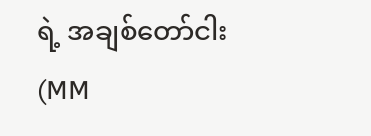ရဲ့ အချစ်တော်ငါး (MM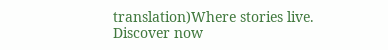translation)Where stories live. Discover now